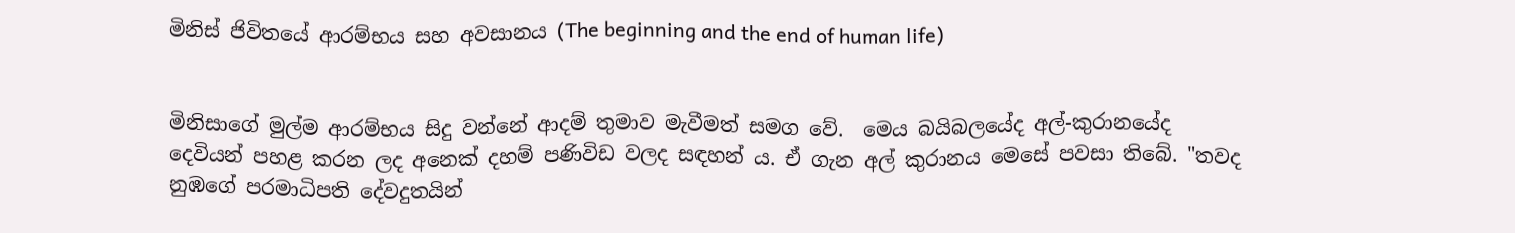මිනිස් ජිවිතයේ ආරම්භය සහ අවසානය (The beginning and the end of human life)


මිනිසාගේ මුල්ම ආරම්භය සිදු වන්නේ ආදම් තුමාව මැවීමත් සමග වේ.  මෙය බයිබලයේද අල්-කුරානයේද දෙවියන් පහළ කරන ලද අනෙක් දහම් පණිවිඩ වලද සඳහන් ය. ඒ ගැන අල් කුරානය මෙසේ පවසා තිබේ. "තවද නුඹගේ පරමාධිපති දේවදුතයින්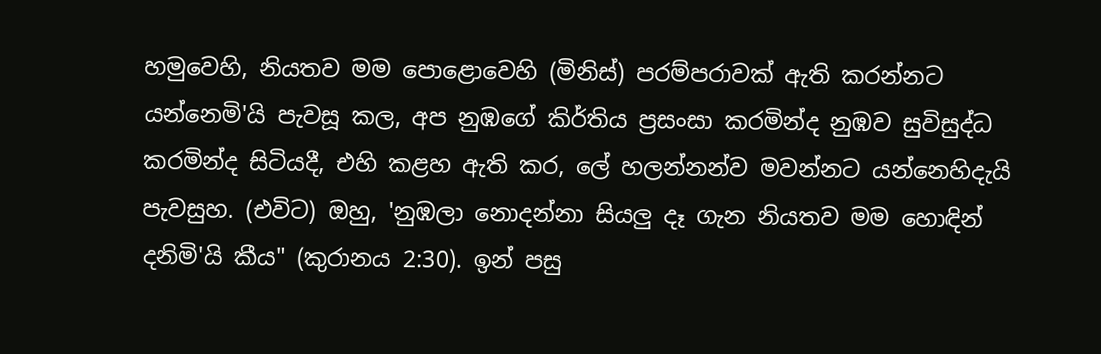හමුවෙහි, නියතව මම පොළොවෙහි (මිනිස්) පරම්පරාවක් ඇති කරන්නට යන්නෙමි'යි පැවසූ කල, අප නුඹගේ කිර්තිය ප්‍රසංසා කරමින්ද නුඹව සුවිසුද්ධ කරමින්ද සිටියදී, එහි කළහ ඇති කර, ලේ හලන්නන්ව මවන්නට යන්නෙහිදැයි පැවසුහ. (එවිට) ඔහු, 'නුඹලා නොදන්නා සියලු දෑ ගැන නියතව මම හොඳින් දනිමි'යි කීය" (කුරානය 2:30). ඉන් පසු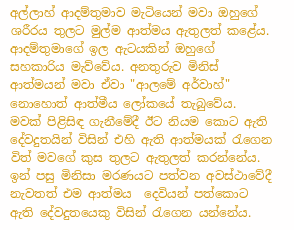අල්ලාහ් ආදම්තුමාව මැටියෙන් මවා ඔහුගේ ශරීරය තුලට මුල්ම ආත්මය ඇතුලත් කළේය. ආදම්තුමාගේ ඉල ඇටයකින් ඔහුගේ සහකාරිය මැව්වේය. අනතුරුව මිනිස් ආත්මයන් මවා ඒවා "ආලමේ අර්වාහ්" නොහොත් ආත්මීය ලෝකයේ තැබුවේය. මවක් පිළිසිඳ ගැනීමේදී ඊට නියම කොට ඇති දේවදුතයින් විසින් එහි ඇති ආත්මයක් රැගෙන විත් මවගේ කුස තුලට ඇතුලත් කරන්නේය. ඉන් පසු මිනිසා මරණයට පත්වන අවස්ථාවේදී නැවතත් එම ආත්මය  දෙවියන් පත්කොට ඇති දේවදුතයෙකු විසින් රැගෙන යන්නේය.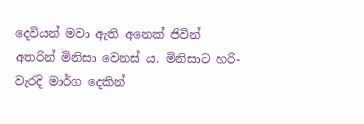දෙවියන් මවා ඇති අනෙක් ජිවින් අතරින් මිනිසා වෙනස් ය. මිනිසාට හරි-වැරදි මාර්ග දෙකින්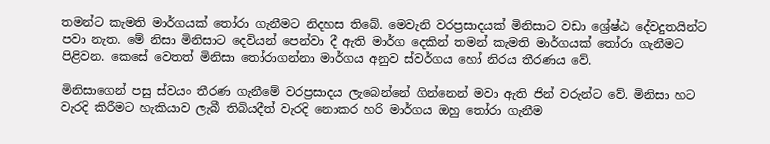තමන්ට කැමති මාර්ගයක් තෝරා ගැනීමට නිදහස තිබේ. මෙවැනි වරප්‍රසාදයක් මිනිසාට වඩා ශ්‍රේෂ්ඨ දේවදුතයින්ට පවා නැත. මේ නිසා මිනිසාට දෙවියන් පෙන්වා දී ඇති මාර්ග දෙකින් තමන් කැමති මාර්ගයක් තෝරා ගැනීමට පිළිවන. කෙසේ වෙතත් මිනිසා තෝරාගන්නා මාර්ගය අනුව ස්වර්ගය හෝ නිරය තීරණය වේ.

මිනිසාගෙන් පසු ස්වයං තීරණ ගැනීමේ වරප්‍රසාදය ලැබෙන්නේ ගින්නෙන් මවා ඇති ජින් වරුන්ට වේ. මිනිසා හට වැරදි කිරීමට හැකියාව ලැබී තිබියදීත් වැරදි නොකර හරි මාර්ගය ඔහු තෝරා ගැනීම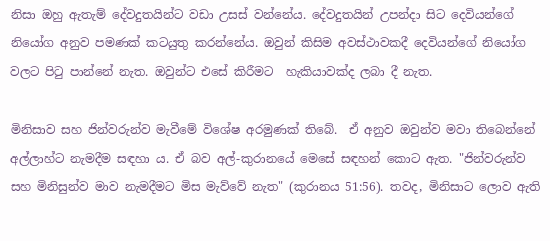නිසා ඔහු ඇතැම් දේවදුතයින්ට වඩා උසස් වන්නේය. දේවදුතයින් උපන්දා සිට දෙවියන්ගේ නියෝග අනුව පමණක් කටයුතු කරන්නේය. ඔවුන් කිසිම අවස්ථාවකදී දෙවියන්ගේ නියෝග වලට පිටු පාන්නේ නැත. ඔවුන්ට එසේ කිරීමට  හැකියාවක්ද ලබා දී නැත.

මිනිසාව සහ ජින්වරුන්ව මැවීමේ විශේෂ අරමුණක් තිබේ.  ඒ අනුව ඔවුන්ව මවා තිබෙන්නේ අල්ලාහ්ට නැමදීම සඳහා ය. ඒ බව අල්-කුරානයේ මෙසේ සඳහන් කොට ඇත. "ජින්වරුන්ව සහ මිනිසුන්ව මාව නැමදීමට මිස මැව්වේ නැත" (කුරානය 51:56). තවද, මිනිසාට ලොව ඇති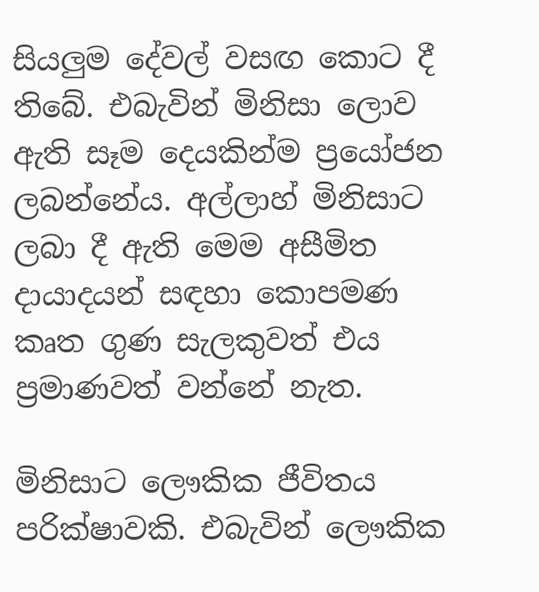සියලුම දේවල් වසඟ කොට දී තිබේ. එබැවින් මිනිසා ලොව ඇති සෑම දෙයකින්ම ප්‍රයෝජන ලබන්නේය. අල්ලාහ් මිනිසාට ලබා දී ඇති මෙම අසීමිත දායාදයන් සඳහා කොපමණ කෘත ගුණ සැලකුවත් එය ප්‍රමාණවත් වන්නේ නැත.

මිනිසාට ලෞකික ජීවිතය පරික්ෂාවකි. එබැවින් ලෞකික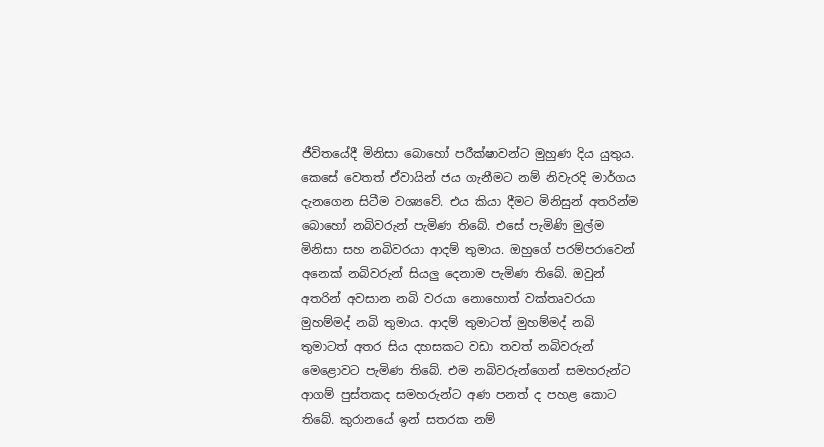ජීවිතයේදී මිනිසා බොහෝ පරීක්ෂාවන්ට මුහුණ දිය යුතුය. කෙසේ වෙතත් ඒවායින් ජය ගැනීමට නම් නිවැරදි මාර්ගය දැනගෙන සිටීම වශ්‍යවේ. එය කියා දීමට මිනිසුන් අතරින්ම බොහෝ නබිවරුන් පැමිණ තිබේ. එසේ පැමිණි මුල්ම මිනිසා සහ නබිවරයා ආදම් තුමාය. ඔහුගේ පරම්පරාවෙන් අනෙක් නබිවරුන් සියලු දෙනාම පැමිණ තිබේ. ඔවුන් අතරින් අවසාන නබි වරයා නොහොත් වක්තෘවරයා මුහම්මද් නබි තුමාය. ආදම් තුමාටත් මුහම්මද් නබි තුමාටත් අතර සිය දහසකට වඩා තවත් නබිවරුන් මෙළොවට පැමිණ තිබේ. එම නබිවරුන්ගෙන් සමහරුන්ට ආගම් පුස්තකද සමහරුන්ට අණ පනත් ද පහළ කොට තිබේ. කුරානයේ ඉන් සතරක නම්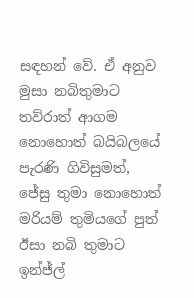සඳහන් වේ. ඒ අනුව මුසා නබිතුමාට තව්රාත් ආගම නොහොත් බයිබලයේ පැරණි ගිවිසුමත්, ජේසු තුමා නොහොත් මරියම් තුමියගේ පුත් ඊසා නබි තුමාට ඉන්ජ්ල්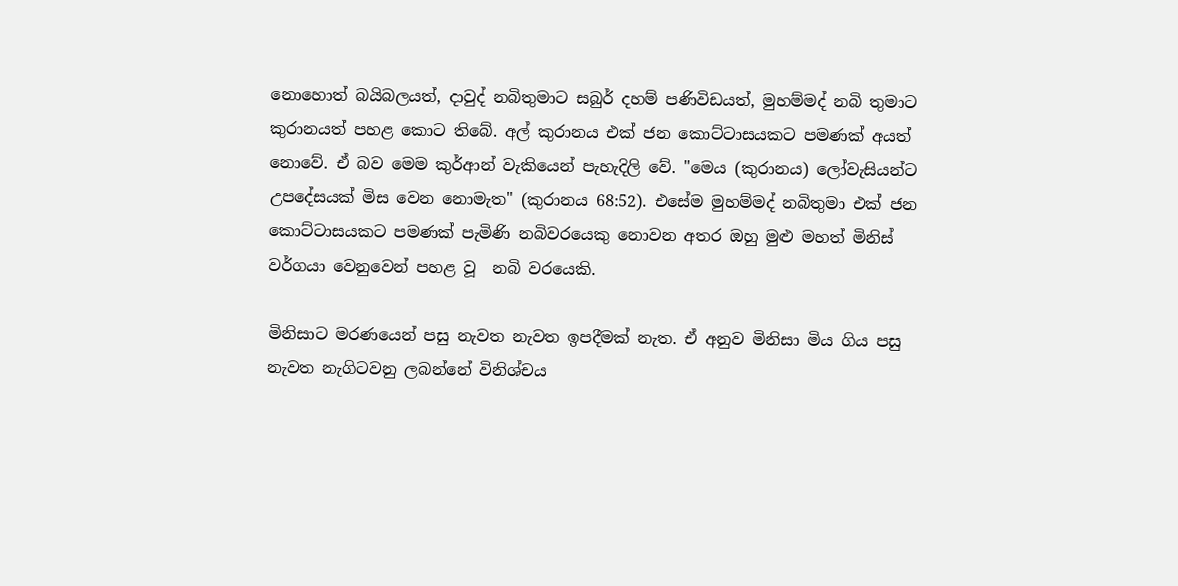නොහොත් බයිබලයත්, දාවුද් නබිතුමාට සබුර් දහම් පණිවිඩයත්, මුහම්මද් නබි තුමාට කුරානයත් පහළ කොට තිබේ. අල් කුරානය එක් ජන කොට්ටාසයකට පමණක් අයත් නොවේ. ඒ බව මෙම කුර්ආන් වැකියෙන් පැහැදිලි වේ. "මෙය (කුරානය) ලෝවැසියන්ට උපදේසයක් මිස වෙන නොමැත" (කුරානය 68:52). එසේම මුහම්මද් නබිතුමා එක් ජන කොට්ටාසයකට පමණක් පැමිණි නබිවරයෙකු නොවන අතර ඔහු මුළු මහත් මිනිස් වර්ගයා වෙනුවෙන් පහළ වූ  නබි වරයෙකි.

මිනිසාට මරණයෙන් පසු නැවත නැවත ඉපදීමක් නැත. ඒ අනුව මිනිසා මිය ගිය පසු නැවත නැගිටවනු ලබන්නේ විනිශ්චය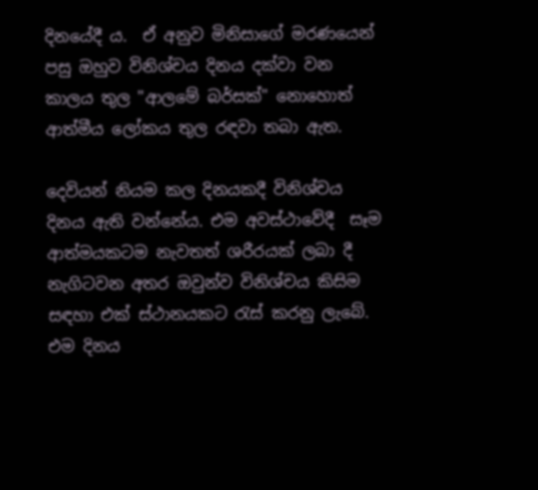දිනයේදී ය.  ඒ අනුව මිනිසාගේ මරණයෙන් පසු ඔහුව විනිශ්චය දිනය දක්වා වන කාලය තුල "ආලමේ බර්සක්" නොහොත් ආත්මීය ලෝකය තුල රඳවා තබා ඇත.

දෙවියන් නියම කල දිනයකදී විනිශ්චය දිනය ඇති වන්නේය. එම අවස්ථාවේදී  සෑම ආත්මයකටම නැවතත් ශරීරයක් ලබා දී නැගිටවන අතර ඔවුන්ව විනිශ්චය කිසිම සඳහා එක් ස්ථානයකට රැස් කරනු ලැබේ. එම දිනය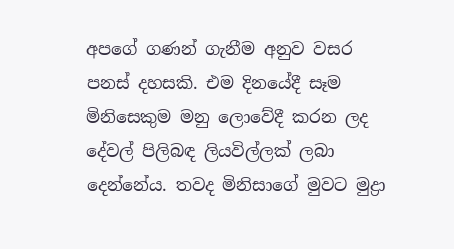අපගේ ගණන් ගැනීම අනුව වසර පනස් දහසකි. එම දිනයේදී සෑම මිනිසෙකුම මනු ලොවේදී කරන ලද දේවල් පිලිබඳ ලියවිල්ලක් ලබා දෙන්නේය. තවද මිනිසාගේ මුවට මුද්‍රා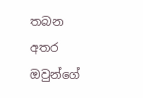තබන අතර ඔවුන්ගේ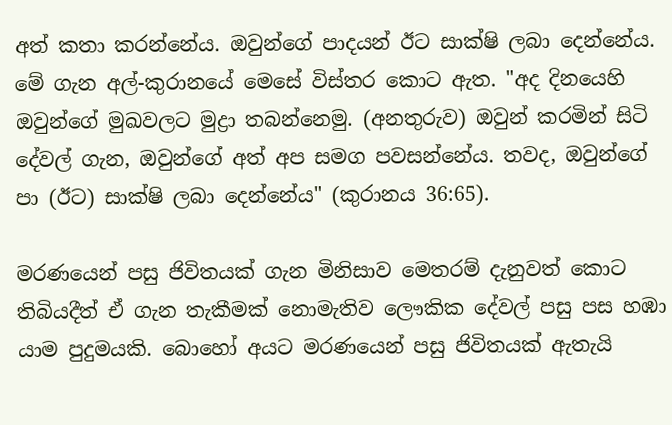අත් කතා කරන්නේය. ඔවුන්ගේ පාදයන් ඊට සාක්ෂි ලබා දෙන්නේය. මේ ගැන අල්-කුරානයේ මෙසේ විස්තර කොට ඇත. "අද දිනයෙහි ඔවුන්ගේ මුඛවලට මුද්‍රා තබන්නෙමු. (අනතුරුව) ඔවුන් කරමින් සිටි දේවල් ගැන, ඔවුන්ගේ අත් අප සමග පවසන්නේය. තවද, ඔවුන්ගේ පා (ඊට) සාක්ෂි ලබා දෙන්නේය" (කුරානය 36:65).

මරණයෙන් පසු ජිවිතයක් ගැන මිනිසාව මෙතරම් දැනුවත් කොට තිබියදීත් ඒ ගැන තැකීමක් නොමැතිව ලෞකික දේවල් පසු පස හඹා යාම පුදුමයකි. බොහෝ අයට මරණයෙන් පසු ජිවිතයක් ඇතැයි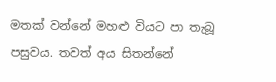මතක් වන්නේ මහළු වියට පා තැබූ පසුවය. තවත් අය සිතන්නේ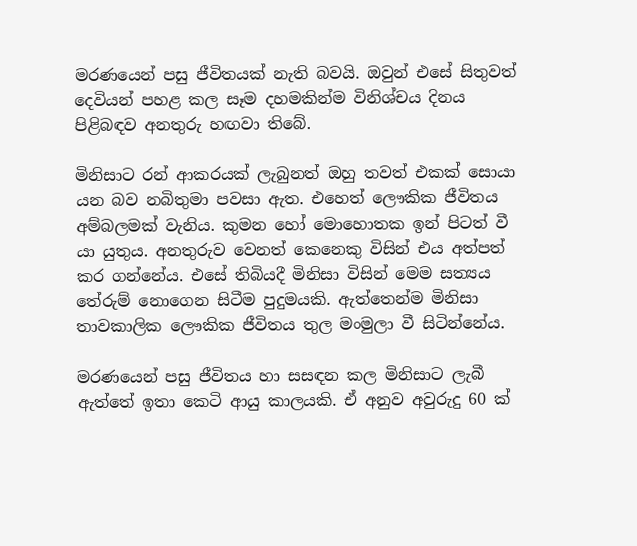මරණයෙන් පසු ජීවිතයක් නැති බවයි. ඔවුන් එසේ සිතුවත් දෙවියන් පහළ කල සෑම දහමකින්ම විනිශ්චය දිනය පිළිබඳව අනතුරු හඟවා තිබේ.

මිනිසාට රන් ආකරයක් ලැබුනත් ඔහු තවත් එකක් සොයා යන බව නබිතුමා පවසා ඇත. එහෙත් ලෞකික ජීවිතය අම්බලමක් වැනිය. කුමන හෝ මොහොතක ඉන් පිටත් වී  යා යුතුය. අනතුරුව වෙනත් කෙනෙකු විසින් එය අත්පත් කර ගන්නේය. එසේ තිබියදී මිනිසා විසින් මෙම සත්‍යය තේරුම් නොගෙන සිටීම පුදුමයකි. ඇත්තෙන්ම මිනිසා තාවකාලික ලෞකික ජීවිතය තුල මංමුලා වී සිටින්නේය.

මරණයෙන් පසු ජීවිතය හා සසඳන කල මිනිසාට ලැබී ඇත්තේ ඉතා කෙටි ආයු කාලයකි. ඒ අනුව අවුරුදු 60 ක්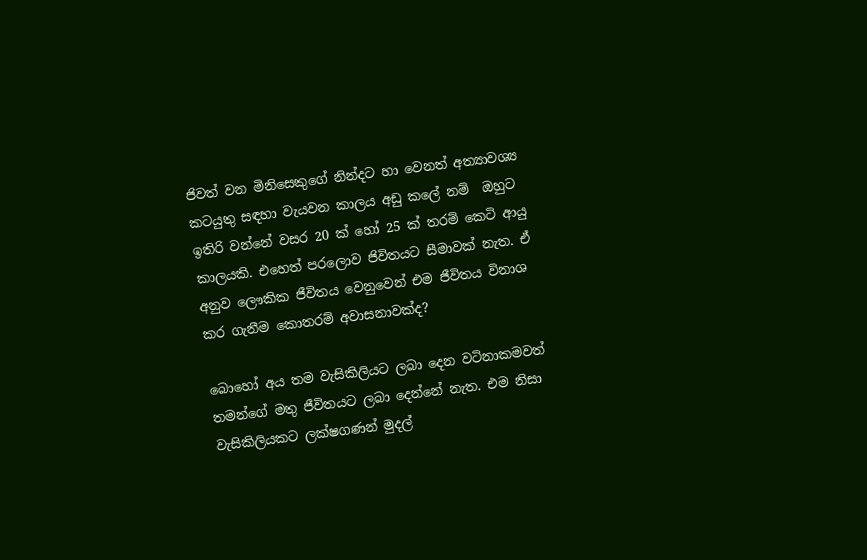ජිවත් වන මිනිසෙකුගේ නින්දට හා වෙනත් අත්‍යාවශ්‍ය කටයුතු සඳහා වැයවන කාලය අඩු කලේ නම්  ඔහුට ඉතිරි වන්නේ වසර 20 ක් හෝ 25 ක් තරම් කෙටි ආයු කාලයකි. එහෙත් පරලොව ජිවිතයට සීමාවක් නැත. ඒ අනුව ලෞකික ජීවිතය වෙනුවෙන් එම ජීවිතය විනාශ කර ගැනීම කොතරම් අවාසනාවක්ද?

බොහෝ අය තම වැසිකිලියට ලබා දෙන වටිනාකමවත් තමන්ගේ මතු ජීවිතයට ලබා දෙන්නේ නැත. එම නිසා වැසිකිලියකට ලක්ෂගණන් මුදල්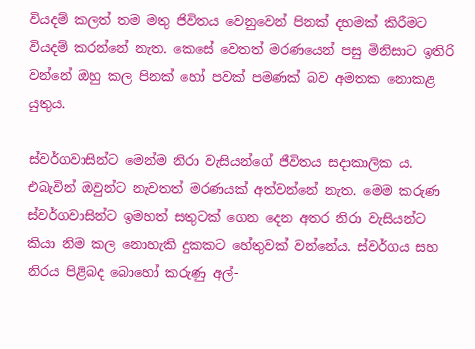වියදම් කලත් තම මතු ජිවිතය වෙනුවෙන් පිනක් දහමක් කිරීමට වියදම් කරන්නේ නැත. කෙසේ වෙතත් මරණයෙන් පසු මිනිසාට ඉතිරි වන්නේ ඔහු කල පිනක් හෝ පවක් පමණක් බව අමතක නොකළ යුතුය.

ස්වර්ගවාසින්ට මෙන්ම නිරා වැසියන්ගේ ජීවිතය සදාකාලික ය. එබැවින් ඔවුන්ට නැවතත් මරණයක් අත්වන්නේ නැත. මෙම කරුණ ස්වර්ගවාසින්ට ඉමහත් සතුටක් ගෙන දෙන අතර නිරා වැසියන්ට කියා නිම කල නොහැකි දුකකට හේතුවක් වන්නේය. ස්වර්ගය සහ නිරය පිළිබද බොහෝ කරුණු අල්-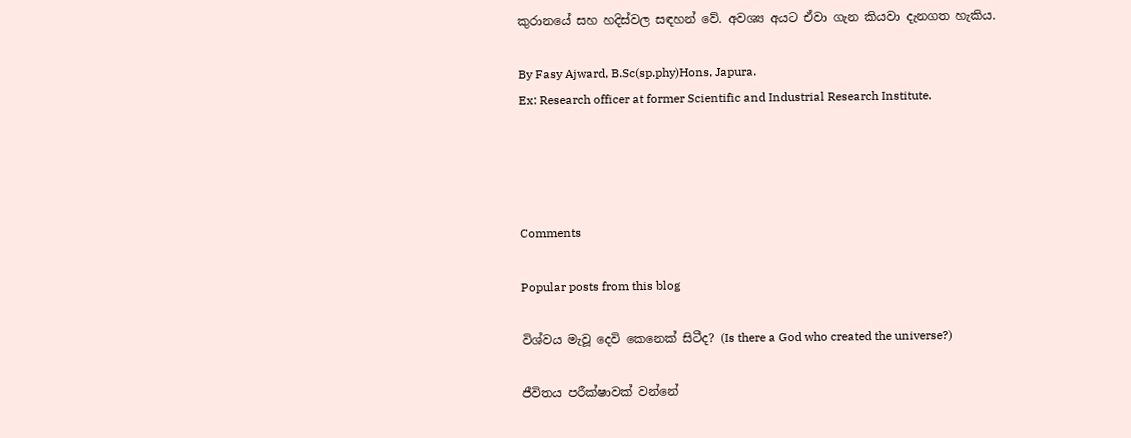කුරානයේ සහ හදිස්වල සඳහන් වේ. අවශ්‍ය අයට ඒවා ගැන කියවා දැනගත හැකිය.

By Fasy Ajward, B.Sc(sp.phy)Hons, Japura.
Ex: Research officer at former Scientific and Industrial Research Institute.




Comments

Popular posts from this blog

විශ්වය මැවූ දෙවි කෙනෙක් සිටීද? (Is there a God who created the universe?)

ජීවිතය පරීක්ෂාවක් වන්නේ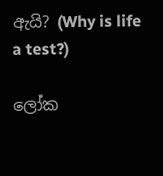ඇයි? (Why is life a test?)

ලෝක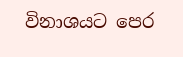විනාශයට පෙර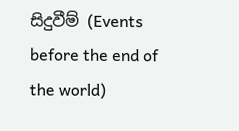සිදුවීම් (Events before the end of the world)